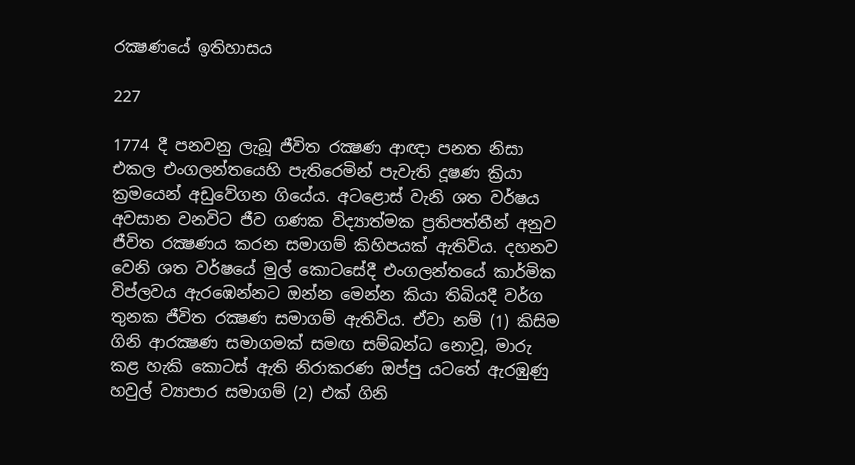රක්‍ෂණයේ ඉතිහාසය

227

1774 දී පනවනු ලැබූ ජීවිත රක්‍ෂණ ආඥා පනත නිසා එකල එංගලන්තයෙහි පැතිරෙමින් පැවැති දූෂණ ක්‍රියා ක්‍රමයෙන් අඩුවේගන ගියේය. අටළොස් වැනි ශත වර්ෂය අවසාන වනවිට ජීව ගණක විද්‍යාත්මක ප්‍රතිපත්තීන් අනුව ජීවිත රක්‍ෂණය කරන සමාගම් කිහිපයක් ඇතිවිය. දහනව වෙනි ශත වර්ෂයේ මුල් කොටසේදී එංගලන්තයේ කාර්මික විප්ලවය ඇරඹෙන්නට ඔන්න මෙන්න කියා තිබියදී වර්ග තුනක ජීවිත රක්‍ෂණ සමාගම් ඇතිවිය. ඒවා නම් (1) කිසිම ගිනි ආරක්‍ෂණ සමාගමක් සමඟ සම්බන්ධ නොවූ, මාරු කළ හැකි කොටස් ඇති නිරාකරණ ඔප්පු යටතේ ඇරඹුණු හවුල් ව්‍යාපාර සමාගම් (2) එක් ගිනි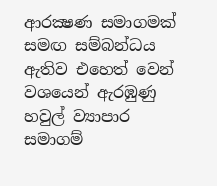ආරක්‍ෂණ සමාගමක් සමඟ සම්බන්ධය ඇතිව එහෙත් වෙන් වශයෙන් ඇරඹුණු හවුල් ව්‍යාපාර සමාගම්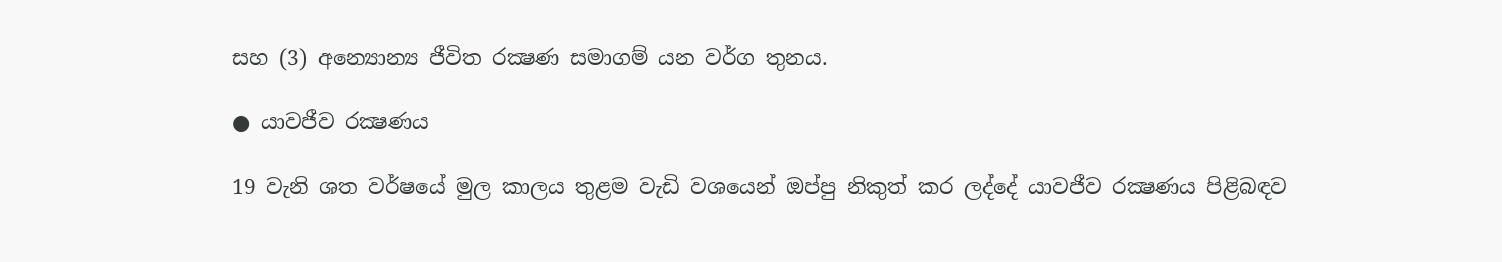සහ (3) අන්‍යොන්‍ය ජීවිත රක්‍ෂණ සමාගම් යන වර්ග තුනය.

● යාවජීව රක්‍ෂණය

19 වැනි ශත වර්ෂයේ මුල කාලය තුළම වැඩි වශයෙන් ඔප්පු නිකුත් කර ලද්දේ යාවජීව රක්‍ෂණය පිළිබඳව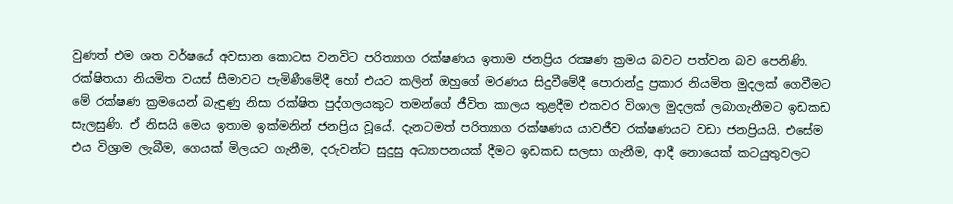වුණත් එම ශත වර්ෂයේ අවසාන කොටස වනවිට පරිත්‍යාග රක්ෂණය ඉතාම ජනප්‍රිය රක්‍ෂණ ක්‍රමය බවට පත්වන බව පෙනිණි. රක්ෂිතයා නියමිත වයස් සීමාවට පැමිණීමේදී හෝ එයට කලින් ඔහුගේ මරණය සිදුවීමේදී පොරාන්දු ප්‍රකාර නියමිත මුදලක් ගෙවීමට මේ රක්ෂණ ක්‍රමයෙන් බැඳුණු නිසා රක්ෂිත පුද්ගලයකුට තමන්ගේ ජීවිත කාලය තුළදීම එකවර විශාල මුදලක් ලබාගැනීමට ඉඩකඩ සැලසුණි. ඒ නිසයි මෙය ඉතාම ඉක්මනින් ජනප්‍රිය වූයේ. දැනටමත් පරිත්‍යාග රක්ෂණය යාවජීව රක්ෂණයට වඩා ජනප්‍රියයි. එසේම එය විශ්‍රාම ලැබීම, ගෙයක් මිලයට ගැනීම, දරුවන්ට සුදුසු අධ්‍යාපනයක් දීමට ඉඩකඩ සලසා ගැනීම, ආදී නොයෙක් කටයුතුවලට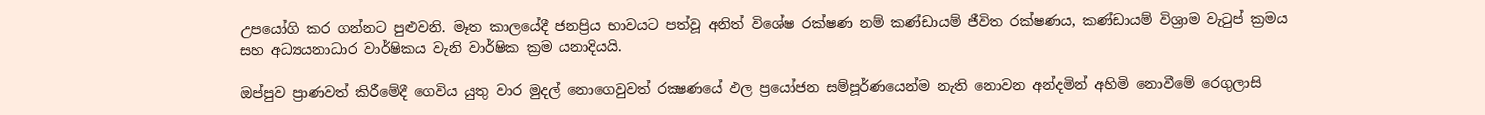උපයෝගි කර ගන්නට පුළුවනි. මෑත කාලයේදී ජනප්‍රිය භාවයට පත්වූ අනිත් විශේෂ රක්ෂණ නම් කණ්ඩායම් ජීවිත රක්ෂණය, කණ්ඩායම් විශ්‍රාම වැටුප් ක්‍රමය සහ අධ්‍යයනාධාර වාර්ෂිකය වැනි වාර්ෂික ක්‍රම යනාදියයි.

ඔප්පුව ප්‍රාණවත් කිරීමේදී ගෙවිය යුතු වාර මුදල් නොගෙවුවත් රක්‍ෂණයේ ඵල ප්‍රයෝජන සම්පූර්ණයෙන්ම නැති නොවන අන්දමින් අහිමි නොවීමේ රෙගුලාසි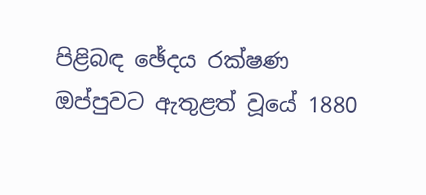පිළිබඳ ඡේදය රක්ෂණ ඔප්පුවට ඇතුළත් වූයේ 1880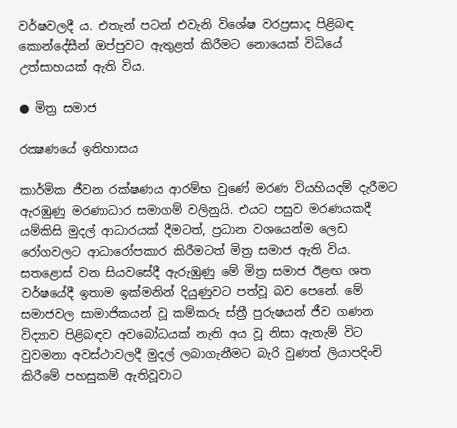වර්ෂවලදී ය. එතැන් පටන් එවැනි විශේෂ වරප්‍රසාද පිළිබඳ කොන්දේසීන් ඔප්පුවට ඇතුළත් කිරීමට නොයෙක් විධියේ උත්සාහයක් ඇති විය.

● මිත්‍ර සමාජ

රක්‍ෂණයේ ඉතිහාසය

කාර්මික ජීවන රක්ෂණය ආරම්භ වුණේ මරණ වියහියදම් දැරීමට ඇරඹුණු මරණාධාර සමාගම් වලිනුයි. එයට පසුව මරණයකදී යම්කිසි මුදල් ආධාරයක් දීමටත්, ප්‍රධාන වශයෙන්ම ලෙඩ රෝගවලට ආධාරෝපකාර කිරීමටත් මිත්‍ර සමාජ ඇති විය. සතළොස් වන සියවසේදී ඇරුඹුණු මේ මිත්‍ර සමාජ ඊළඟ ශත වර්ෂයේදී ඉතාම ඉක්මනින් දියුණුවට පත්වූ බව පෙනේ. මේ සමාජවල සාමාජිකයන් වූ කම්කරු ස්ත්‍රී පුරුෂයන් ජීව ගණන විද්‍යාව පිළිබඳව අවබෝධයක් නැති අය වූ නිසා ඇතැම් විට වුවමනා අවස්ථාවලදී මුදල් ලබාගැනීමට බැරි වුණත් ලියාපදිංචි කිරීමේ පහසුකම් ඇතිවූවාට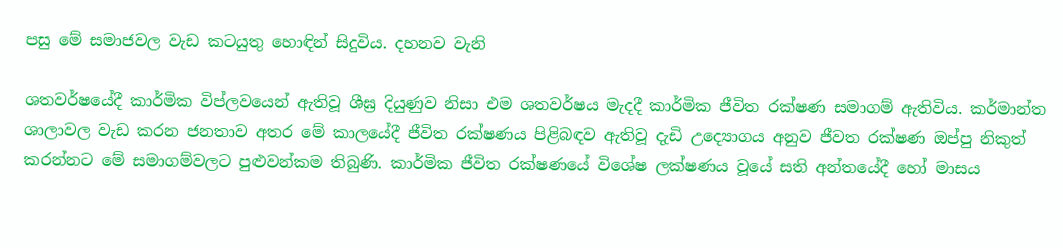පසු මේ සමාජවල වැඩ කටයුතු හොඳින් සිදුවිය. දහනව වැනි

ශතවර්ෂයේදී කාර්මික විප්ලවයෙන් ඇතිවූ ශීඝ්‍ර දියුණුව නිසා එම ශතවර්ෂය මැදදී කාර්මික ජීවිත රක්ෂණ සමාගම් ඇතිවිය. කර්මාන්ත ශාලාවල වැඩ කරන ජනතාව අතර මේ කාලයේදී ජීවිත රක්ෂණය පිළිබඳව ඇතිවූ දැඩි උද්‍යොගය අනුව ජීවත රක්ෂණ ඔප්පු නිකුත් කරන්නට මේ සමාගම්වලට පුළුවන්කම තිබුණි. කාර්මික ජීවිත රක්ෂණයේ විශේෂ ලක්ෂණය වූයේ සති අන්තයේදී හෝ මාසය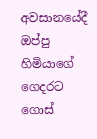අවසානයේදී ඔප්පු හිමියාගේ ගෙදරට ගොස්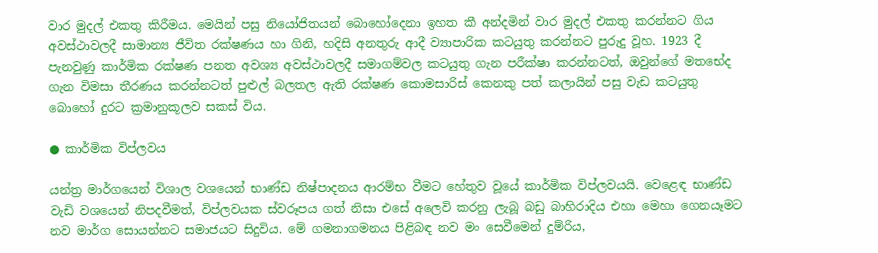වාර මුදල් එකතු කිරීමය. මෙයින් පසු නියෝජිතයන් බොහෝදෙනා ඉහත කී අන්දමින් වාර මුදල් එකතු කරන්නට ගිය අවස්ථාවලදී සාමාන්‍ය ජීවිත රක්ෂණය හා ගිනි, හදිසි අනතුරු ආදී ව්‍යාපාරික කටයුතු කරන්නට පුරුදු වූහ. 1923 දී පැනවුණු කාර්මික රක්ෂණ පනත අවශ්‍ය අවස්ථාවලදී සමාගම්වල කටයුතු ගැන පරීක්ෂා කරන්නටත්, ඔවුන්ගේ මතභේද ගැන විමසා තීරණය කරන්නටත් පුළුල් බලතල ඇති රක්ෂණ කොමසාරිස් කෙනකු පත් කලායින් පසු වැඩ කටයුතු බොහෝ දුරට ක්‍රමානුකූලව සකස් විය.

● කාර්මික විප්ලවය

යන්ත්‍ර මාර්ගයෙන් විශාල වශයෙන් භාණ්ඩ නිෂ්පාදනය ආරම්භ වීමට හේතුව වූයේ කාර්මික විප්ලවයයි. වෙළෙඳ භාණ්ඩ වැඩි වශයෙන් නිපදවීමත්, විප්ලවයක ස්වරූපය ගත් නිසා එසේ අලෙවි කරනු ලැබූ බඩු බාහිරාදිය එහා මෙහා ගෙනයෑමට නව මාර්ග සොයන්නට සමාජයට සිදුවිය. මේ ගමනාගමනය පිළිබඳ නව මං සෙවීමෙන් දුම්රිය,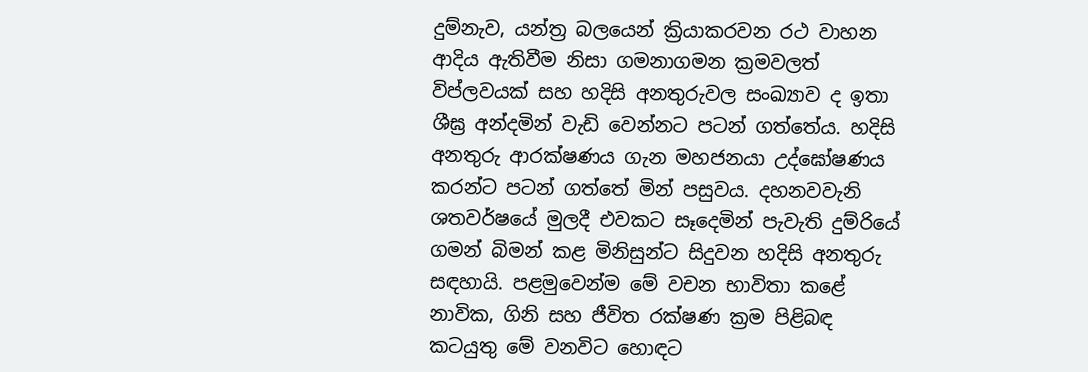දුම්නැව, යන්ත්‍ර බලයෙන් ක්‍රියාකරවන රථ වාහන ආදිය ඇතිවීම නිසා ගමනාගමන ක්‍රමවලත් විප්ලවයක් සහ හදිසි අනතුරුවල සංඛ්‍යාව ද ඉතා ශීඝ්‍ර අන්දමින් වැඩි වෙන්නට පටන් ගත්තේය. හදිසි අනතුරු ආරක්ෂණය ගැන මහජනයා උද්ඝෝෂණය කරන්ට පටන් ගත්තේ මින් පසුවය. දහනවවැනි ශතවර්ෂයේ මුලදී එවකට සෑදෙමින් පැවැති දුම්රියේ ගමන් බිමන් කළ මිනිසුන්ට සිදුවන හදිසි අනතුරු සඳහායි. පළමුවෙන්ම මේ වචන භාවිතා කළේ නාවික, ගිනි සහ ජීවිත රක්ෂණ ක්‍රම පිළිබඳ කටයුතු මේ වනවිට හොඳට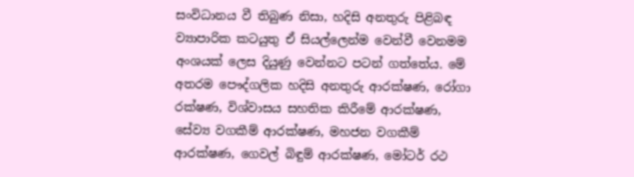සංවිධානය වී තිබුණ නිසා, හදිසි අනතුරු පිළිබඳ ව්‍යාපාරික කටයුතු ඒ සියල්ලෙන්ම වෙන්වී වෙනමම අංශයක් ලෙස දියුණු වෙන්නට පටන් ගත්තේය. මේ අතරම පෞද්ගලික හදිසි අනතුරු ආරක්ෂණ, රෝගා රක්ෂණ, විශ්වාසය සහතික කිරීමේ ආරක්ෂණ, සේව්‍ය වගකීම් ආරක්ෂණ, මහජන වගකීම් ආරක්ෂණ, ගෙවල් බිඳුම් ආරක්ෂණ, මෝටර් රථ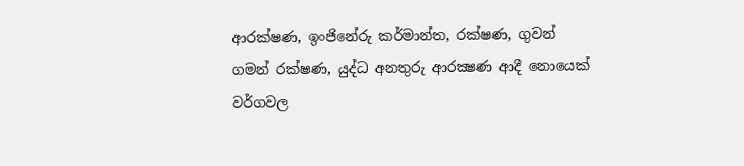ආරක්ෂණ, ඉංජිනේරු කර්මාන්ත, රක්ෂණ, ගුවන් ගමන් රක්ෂණ, යුද්ධ අනතුරු ආරක්‍ෂණ ආදී නොයෙක් වර්ගවල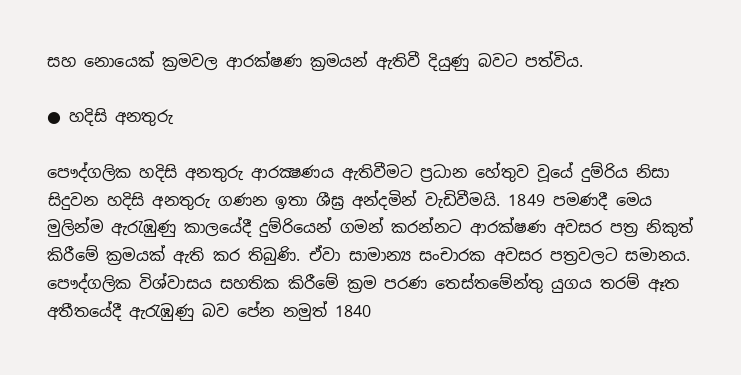සහ නොයෙක් ක්‍රමවල ආරක්ෂණ ක්‍රමයන් ඇතිවී දියුණු බවට පත්විය.

● හදිසි අනතුරු

පෞද්ගලික හදිසි අනතුරු ආරක්‍ෂණය ඇතිවීමට ප්‍රධාන හේතුව වූයේ දුම්රිය නිසා සිදුවන හදිසි අනතුරු ගණන ඉතා ශීඝ්‍ර අන්දමින් වැඩිවීමයි. 1849 පමණදී මෙය මුලින්ම ඇරැඹුණු කාලයේදී දුම්රියෙන් ගමන් කරන්නට ආරක්ෂණ අවසර පත්‍ර නිකුත් කිරීමේ ක්‍රමයක් ඇති කර තිබුණි. ඒවා සාමාන්‍ය සංචාරක අවසර පත්‍රවලට සමානය. පෞද්ගලික විශ්වාසය සහතික කිරීමේ ක්‍රම පරණ තෙස්තමේන්තු යුගය තරම් ඈත අතීතයේදී ඇරැඹුණු බව පේන නමුත් 1840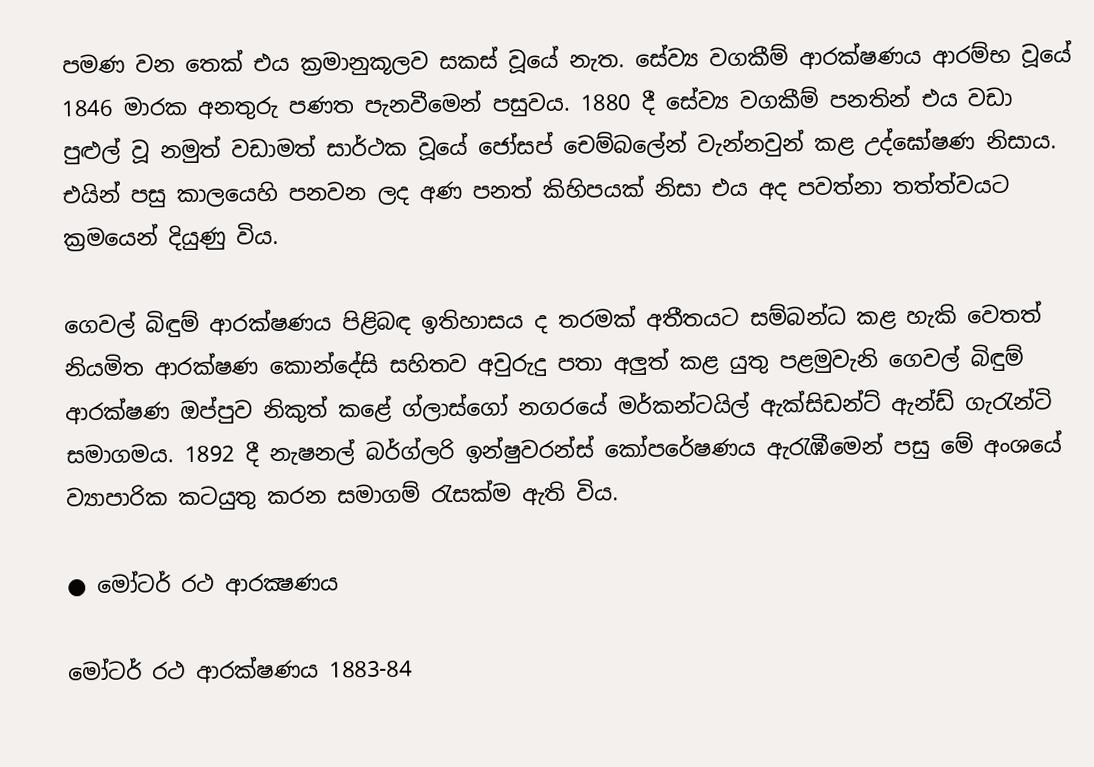පමණ වන තෙක් එය ක්‍රමානුකූලව සකස් වූයේ නැත. සේව්‍ය වගකීම් ආරක්ෂණය ආරම්භ වූයේ 1846 මාරක අනතුරු පණත පැනවීමෙන් පසුවය. 1880 දී සේව්‍ය වගකීම් පනතින් එය වඩා පුළුල් වූ නමුත් වඩාමත් සාර්ථක වූයේ ජෝසප් චෙම්බලේන් වැන්නවුන් කළ උද්ඝෝෂණ නිසාය. එයින් පසු කාලයෙහි පනවන ලද අණ පනත් කිහිපයක් නිසා එය අද පවත්නා තත්ත්වයට ක්‍රමයෙන් දියුණු විය.

ගෙවල් බිඳුම් ආරක්ෂණය පිළිබඳ ඉතිහාසය ද තරමක් අතීතයට සම්බන්ධ කළ හැකි වෙතත් නියමිත ආරක්ෂණ කොන්දේසි සහිතව අවුරුදු පතා අලුත් කළ යුතු පළමුවැනි ගෙවල් බිඳුම් ආරක්ෂණ ඔප්පුව නිකුත් කළේ ග්ලාස්ගෝ නගරයේ මර්කන්ටයිල් ඇක්සිඩන්ට් ඇන්ඩ් ගැරැන්ටි සමාගමය. 1892 දී නැෂනල් බර්ග්ලරි ඉන්ෂුවරන්ස් කෝපරේෂණය ඇරැඹීමෙන් පසු මේ අංශයේ ව්‍යාපාරික කටයුතු කරන සමාගම් රැසක්ම ඇති විය.

● මෝටර් රථ ආරක්‍ෂණය

මෝටර් රථ ආරක්ෂණය 1883-84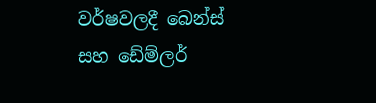වර්ෂවලදී බෙන්ස් සහ ඩේම්ලර්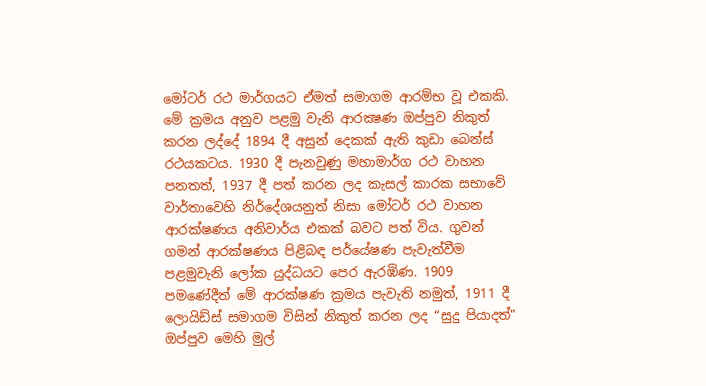මෝටර් රථ මාර්ගයට ඒමත් සමාගම ආරම්භ වූ එකකි. මේ ක්‍රමය අනුව පළමු වැනි ආරක්‍ෂණ ඔප්පුව නිකුත් කරන ලද්දේ 1894 දී අසුන් දෙකක් ඇති කුඩා බෙන්ස් රථයකටය. 1930 දී පැනවුණු මහාමාර්ග රථ වාහන පනතත්, 1937 දී පත් කරන ලද කැසල් කාරක සභාවේ වාර්තාවෙහි නිර්දේශයනුත් නිසා මෝටර් රථ වාහන ආරක්ෂණය අනිවාර්ය එකක් බවට පත් විය. ගුවන් ගමන් ආරක්ෂණය පිළිබඳ පර්යේෂණ පැවැත්වීම පළමුවැනි ලෝක යුද්ධයට පෙර ඇරඹිණ. 1909 පමණේදීත් මේ ආරක්ෂණ ක්‍රමය පැවැති නමුත්, 1911 දී ලොයිඩ්ස් සමාගම විසින් නිකුත් කරන ලද “සුදු පියාදත්” ඔප්පුව මෙහි මුල්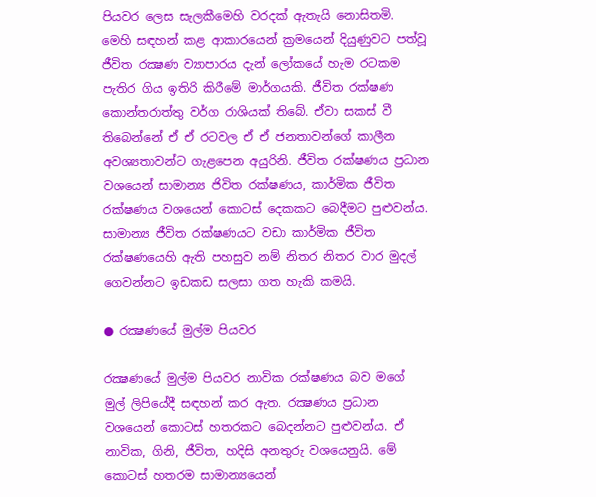පියවර ලෙස සැලකීමෙහි වරදක් ඇතැයි නොසිතමි. මෙහි සඳහන් කළ ආකාරයෙන් ක්‍රමයෙන් දියුණුවට පත්වූ ජීවිත රක්‍ෂණ ව්‍යාපාරය දැන් ලෝකයේ හැම රටකම පැතිර ගිය ඉතිරි කිරීමේ මාර්ගයකි. ජීවිත රක්ෂණ කොන්තරාත්තු වර්ග රාශියක් තිබේ. ඒවා සකස් වී තිබෙන්නේ ඒ ඒ රටවල ඒ ඒ ජනතාවන්ගේ කාලීන අවශ්‍යතාවන්ට ගැළපෙන අයුරිනි. ජීවිත රක්ෂණය ප්‍රධාන වශයෙන් සාමාන්‍ය ජිවිත රක්ෂණය, කාර්මික ජීවිත රක්ෂණය වශයෙන් කොටස් දෙකකට බෙදීමට පුළුවන්ය. සාමාන්‍ය ජීවිත රක්ෂණයට වඩා කාර්මික ජීවිත රක්ෂණයෙහි ඇති පහසුව නම් නිතර නිතර වාර මුදල් ගෙවන්නට ඉඩකඩ සලසා ගත හැකි කමයි.

● රක්‍ෂණයේ මුල්ම පියවර

රක්‍ෂණයේ මුල්ම පියවර නාවික රක්ෂණය බව මගේ මුල් ලිපියේදී සඳහන් කර ඇත. රක්‍ෂණය ප්‍රධාන වශයෙන් කොටස් හතරකට බෙදන්නට පුළුවන්ය. ඒ නාවික, ගිනි, ජීවිත, හදිසි අනතුරු වශයෙනුයි. මේ කොටස් හතරම සාමාන්‍යයෙන්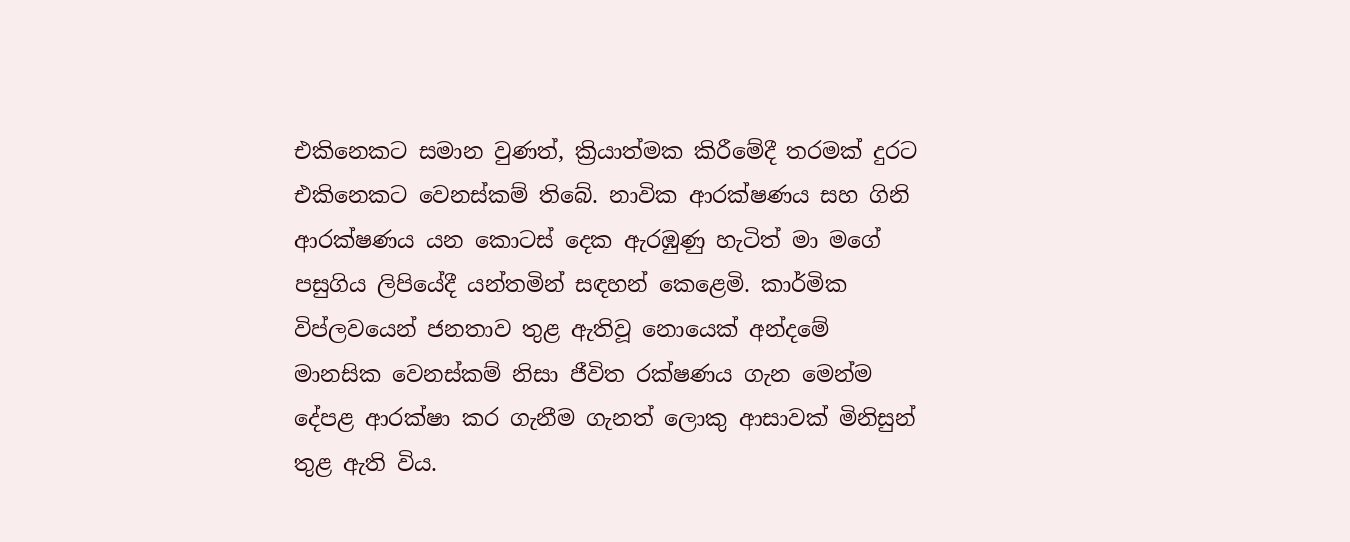එකිනෙකට සමාන වුණත්, ක්‍රියාත්මක කිරීමේදී තරමක් දුරට එකිනෙකට වෙනස්කම් තිබේ. නාවික ආරක්ෂණය සහ ගිනි ආරක්ෂණය යන කොටස් දෙක ඇරඹුණු හැටිත් මා මගේ පසුගිය ලිපියේදී යන්තමින් සඳහන් කෙළෙමි. කාර්මික විප්ලවයෙන් ජනතාව තුළ ඇතිවූ නොයෙක් අන්දමේ මානසික වෙනස්කම් නිසා ජීවිත රක්ෂණය ගැන මෙන්ම දේපළ ආරක්ෂා කර ගැනීම ගැනත් ලොකු ආසාවක් මිනිසුන් තුළ ඇති විය.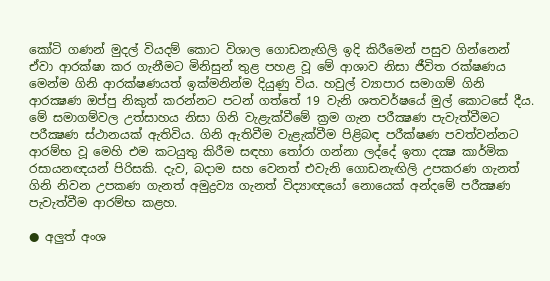කෝටි ගණන් මුදල් වියදම් කොට විශාල ගොඩනැඟිලි ඉදි කිරීමෙන් පසුව ගින්නෙන් ඒවා ආරක්ෂා කර ගැනීමට මිනිසුන් තුළ පහළ වූ මේ ආශාව නිසා ජීවිත රක්ෂණය මෙන්ම ගිනි ආරක්ෂණයත් ඉක්මනින්ම දියුණු විය. හවුල් ව්‍යාපාර සමාගම් ගිනි ආරක්‍ෂණ ඔප්පු නිකුත් කරන්නට පටන් ගත්තේ 19 වැනි ශතවර්ෂයේ මුල් කොටසේ දීය. මේ සමාගම්වල උත්සාහය නිසා ගිනි වැළැක්වීමේ ක්‍රම ගැන පරීක්‍ෂණ පැවැත්වීමට පරීක්‍ෂණ ස්ථානයක් ඇතිවිය. ගිනි ඇතිවීම වැළැක්වීම පිළිබඳ පරීක්ෂණ පවත්වන්නට ආරම්භ වූ මෙහි එම කටයුතු කිරීම සඳහා තෝරා ගන්නා ලද්දේ ඉතා දක්‍ෂ කාර්මික රසායනඥයන් පිරිසකි. දැව, බදාම සහ වෙනත් එවැනි ගොඩනැඟිලි උපකරණ ගැනත් ගිනි නිවන උපකණ ගැනත් අමුද්‍රව්‍ය ගැනත් විද්‍යාඥයෝ නොයෙක් අන්දමේ පරීක්‍ෂණ පැවැත්වීම ආරම්භ කළහ.

● අලුත් අංශ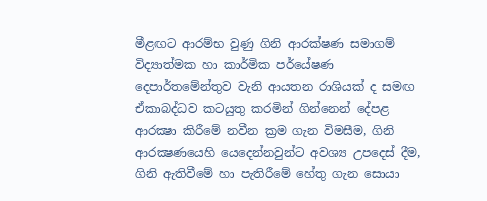මීළඟට ආරම්භ වුණු ගිනි ආරක්ෂණ සමාගම් විද්‍යාත්මක හා කාර්මික පර්යේෂණ දෙපාර්තමේන්තුව වැනි ආයතන රාශියක් ද සමඟ ඒකාබද්ධව කටයුතු කරමින් ගින්නෙන් දේපළ ආරක්‍ෂා කිරීමේ නවීන ක්‍රම ගැන විමසීම, ගිනි ආරක්‍ෂණයෙහි යෙදෙන්නවුන්ට අවශ්‍ය උපදෙස් දීම, ගිනි ඇතිවීමේ හා පැතිරීමේ හේතු ගැන සොයා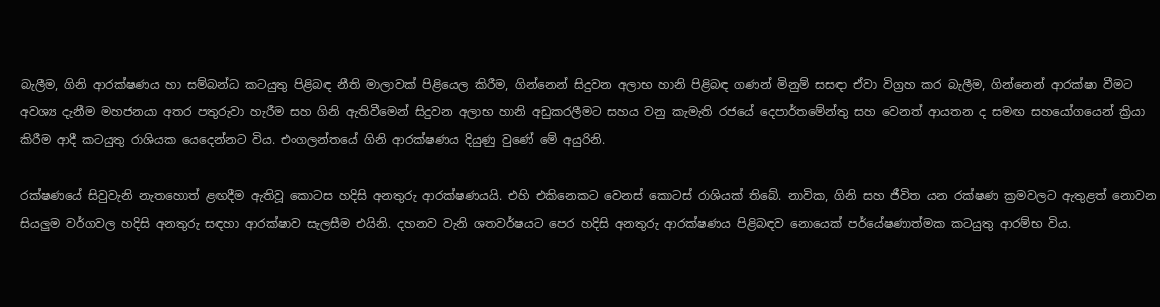බැලීම, ගිනි ආරක්ෂණය හා සම්බන්ධ කටයුතු පිළිබඳ නීති මාලාවක් පිළියෙල කිරීම, ගින්නෙන් සිදුවන අලාභ හානි පිළිබඳ ගණන් මිනුම් සසඳා ඒවා විග්‍රහ කර බැලීම, ගින්නෙන් ආරක්ෂා වීමට අවශ්‍ය දැනීම මහජනයා අතර පතුරුවා හැරීම සහ ගිනි ඇතිවීමෙන් සිදුවන අලාභ හානි අඩුකරලීමට සහය වනු කැමැති රජයේ දෙපාර්තමේන්තු සහ වෙනත් ආයතන ද සමඟ සහයෝගයෙන් ක්‍රියා කිරීම ආදී කටයුතු රාශියක යෙදෙන්නට විය. එංගලන්තයේ ගිනි ආරක්ෂණය දියුණු වුණේ මේ අයුරිනි.

රක්ෂණයේ සිවුවැනි නැතහොත් ළඟදීම ඇතිවූ කොටස හදිසි අනතුරු ආරක්ෂණයයි. එහි එකිනෙකට වෙනස් කොටස් රාශියක් තිබේ. නාවික, ගිනි සහ ජීවිත යන රක්ෂණ ක්‍රමවලට ඇතුළත් නොවන සියලුම වර්ගවල හදිසි අනතුරු සඳහා ආරක්ෂාව සැලසීම එයිනි. දහනව වැනි ශතවර්ෂයට පෙර හදිසි අනතුරු ආරක්ෂණය පිළිබඳව නොයෙක් පර්යේෂණාත්මක කටයුතු ආරම්භ විය.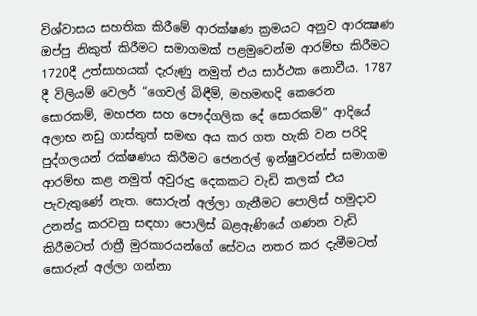විශ්වාසය සහතික කිරීමේ ආරක්ෂණ ක්‍රමයට අනුව ආරක්‍ෂණ ඔප්පු නිකුත් කිරීමට සමාගමක් පළමුවෙන්ම ආරම්භ කිරීමට 1720දී උත්සාහයක් දැරුණු නමුත් එය සාර්ථක නොවීය. 1787 දී විලියම් වෙලර් “ගෙවල් බිඳීම්, මහමඟදි කෙරෙන සොරකම්, මහජන සහ පෞද්ගලික දේ සොරකම්” ආදියේ අලාභ නඩු ගාස්තුත් සමඟ අය කර ගත හැකි වන පරිදි පුද්ගලයන් රක්ෂණය කිරීමට ජෙනරල් ඉන්ෂුවරන්ස් සමාගම ආරම්භ කළ නමුත් අවුරුදු දෙකකට වැඩි කලක් එය පැවැතුණේ නැත. සොරුන් අල්ලා ගැනීමට පොලිස් හමුදාව උනන්දු කරවනු සඳහා පොලිස් බළඇණියේ ගණන වැඩි කිරීමටත් රාත්‍රී මුරකාරයන්ගේ සේවය නතර කර දැමීමටත් සොරුන් අල්ලා ගන්නා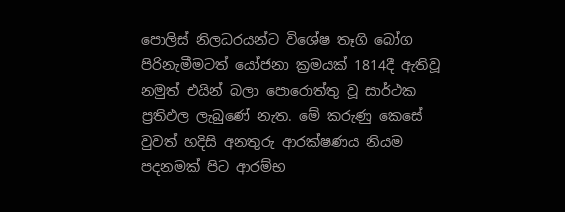පොලිස් නිලධරයන්ට විශේෂ තෑගි බෝග පිරිනැමීමටත් යෝජනා ක්‍රමයක් 1814දී ඇතිවූ නමුත් එයින් බලා පොරොත්තු වූ සාර්ථක ප්‍රතිඵල ලැබුණේ නැත. මේ කරුණු කෙසේ වුවත් හදිසි අනතුරු ආරක්ෂණය නියම පදනමක් පිට ආරම්භ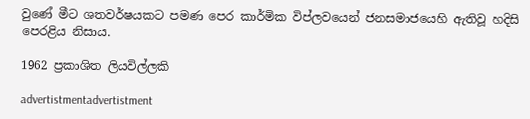වුණේ මීට ශතවර්ෂයකට පමණ පෙර කාර්මික විප්ලවයෙන් ජනසමාජයෙහි ඇතිවූ හදිසි පෙරළිය නිසාය.

1962 ප්‍රකාශිත ලියවිල්ලකි

advertistmentadvertistment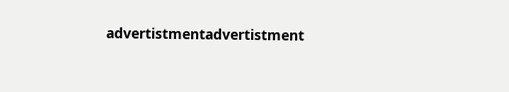advertistmentadvertistment